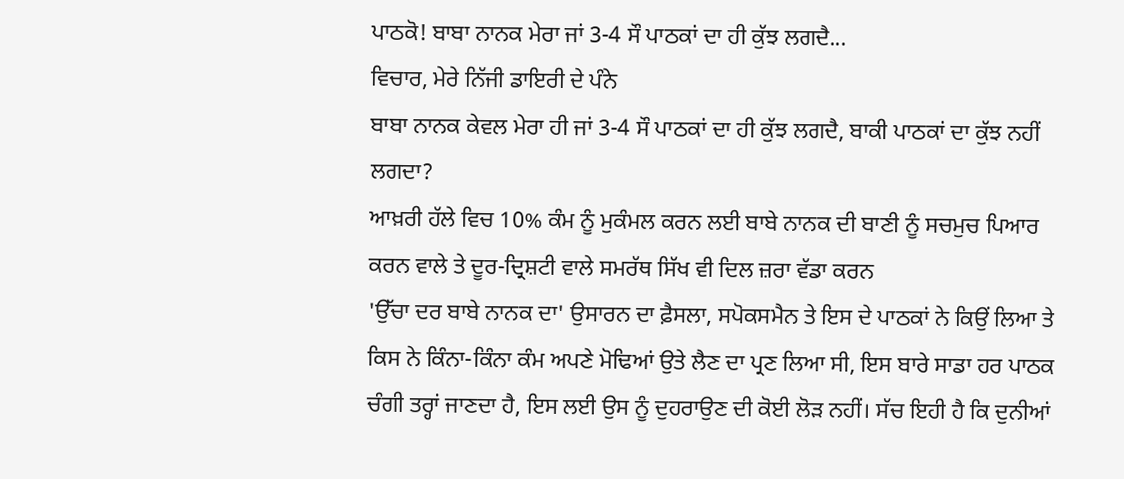ਪਾਠਕੋ! ਬਾਬਾ ਨਾਨਕ ਮੇਰਾ ਜਾਂ 3-4 ਸੌ ਪਾਠਕਾਂ ਦਾ ਹੀ ਕੁੱਝ ਲਗਦੈ...
ਵਿਚਾਰ, ਮੇਰੇ ਨਿੱਜੀ ਡਾਇਰੀ ਦੇ ਪੰਨੇ
ਬਾਬਾ ਨਾਨਕ ਕੇਵਲ ਮੇਰਾ ਹੀ ਜਾਂ 3-4 ਸੌ ਪਾਠਕਾਂ ਦਾ ਹੀ ਕੁੱਝ ਲਗਦੈ, ਬਾਕੀ ਪਾਠਕਾਂ ਦਾ ਕੁੱਝ ਨਹੀਂ ਲਗਦਾ?
ਆਖ਼ਰੀ ਹੱਲੇ ਵਿਚ 10% ਕੰਮ ਨੂੰ ਮੁਕੰਮਲ ਕਰਨ ਲਈ ਬਾਬੇ ਨਾਨਕ ਦੀ ਬਾਣੀ ਨੂੰ ਸਚਮੁਚ ਪਿਆਰ ਕਰਨ ਵਾਲੇ ਤੇ ਦੂਰ-ਦ੍ਰਿਸ਼ਟੀ ਵਾਲੇ ਸਮਰੱਥ ਸਿੱਖ ਵੀ ਦਿਲ ਜ਼ਰਾ ਵੱਡਾ ਕਰਨ
'ਉੱਚਾ ਦਰ ਬਾਬੇ ਨਾਨਕ ਦਾ' ਉਸਾਰਨ ਦਾ ਫ਼ੈਸਲਾ, ਸਪੋਕਸਮੈਨ ਤੇ ਇਸ ਦੇ ਪਾਠਕਾਂ ਨੇ ਕਿਉਂ ਲਿਆ ਤੇ ਕਿਸ ਨੇ ਕਿੰਨਾ-ਕਿੰਨਾ ਕੰਮ ਅਪਣੇ ਮੋਢਿਆਂ ਉਤੇ ਲੈਣ ਦਾ ਪ੍ਰਣ ਲਿਆ ਸੀ, ਇਸ ਬਾਰੇ ਸਾਡਾ ਹਰ ਪਾਠਕ ਚੰਗੀ ਤਰ੍ਹਾਂ ਜਾਣਦਾ ਹੈ, ਇਸ ਲਈ ਉਸ ਨੂੰ ਦੁਹਰਾਉਣ ਦੀ ਕੋਈ ਲੋੜ ਨਹੀਂ। ਸੱਚ ਇਹੀ ਹੈ ਕਿ ਦੁਨੀਆਂ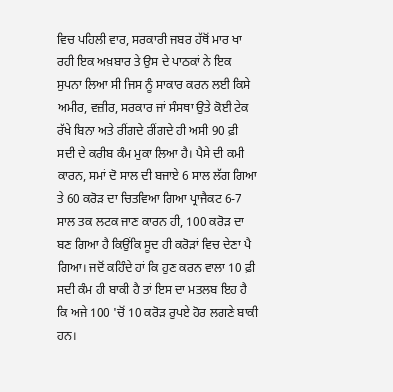ਵਿਚ ਪਹਿਲੀ ਵਾਰ, ਸਰਕਾਰੀ ਜਬਰ ਹੱਥੋਂ ਮਾਰ ਖਾ ਰਹੀ ਇਕ ਅਖ਼ਬਾਰ ਤੇ ਉਸ ਦੇ ਪਾਠਕਾਂ ਨੇ ਇਕ ਸੁਪਨਾ ਲਿਆ ਸੀ ਜਿਸ ਨੂੰ ਸਾਕਾਰ ਕਰਨ ਲਈ ਕਿਸੇ ਅਮੀਰ, ਵਜ਼ੀਰ, ਸਰਕਾਰ ਜਾਂ ਸੰਸਥਾ ਉਤੇ ਕੋਈ ਟੇਕ ਰੱਖੇ ਬਿਨਾ ਅਤੇ ਰੀਂਗਦੇ ਰੀਂਗਦੇ ਹੀ ਅਸੀ 90 ਫ਼ੀ ਸਦੀ ਦੇ ਕਰੀਬ ਕੰਮ ਮੁਕਾ ਲਿਆ ਹੈ। ਪੈਸੇ ਦੀ ਕਮੀ ਕਾਰਨ, ਸਮਾਂ ਦੋ ਸਾਲ ਦੀ ਬਜਾਏ 6 ਸਾਲ ਲੱਗ ਗਿਆ ਤੇ 60 ਕਰੋੜ ਦਾ ਚਿਤਵਿਆ ਗਿਆ ਪ੍ਰਾਜੈਕਟ 6-7 ਸਾਲ ਤਕ ਲਟਕ ਜਾਣ ਕਾਰਨ ਹੀ, 100 ਕਰੋੜ ਦਾ ਬਣ ਗਿਆ ਹੈ ਕਿਉਂਕਿ ਸੂਦ ਹੀ ਕਰੋੜਾਂ ਵਿਚ ਦੇਣਾ ਪੈ ਗਿਆ। ਜਦੋਂ ਕਹਿੰਦੇ ਹਾਂ ਕਿ ਹੁਣ ਕਰਨ ਵਾਲਾ 10 ਫ਼ੀ ਸਦੀ ਕੰਮ ਹੀ ਬਾਕੀ ਹੈ ਤਾਂ ਇਸ ਦਾ ਮਤਲਬ ਇਹ ਹੈ ਕਿ ਅਜੇ 100 'ਚੋਂ 10 ਕਰੋੜ ਰੁਪਏ ਹੋਰ ਲਗਣੇ ਬਾਕੀ ਹਨ।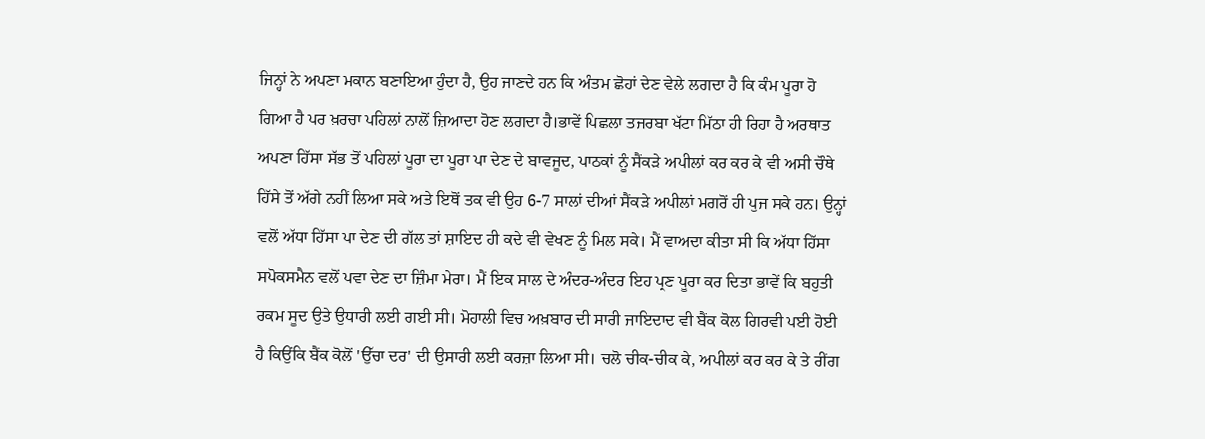ਜਿਨ੍ਹਾਂ ਨੇ ਅਪਣਾ ਮਕਾਨ ਬਣਾਇਆ ਹੁੰਦਾ ਹੈ, ਉਹ ਜਾਣਦੇ ਹਨ ਕਿ ਅੰਤਮ ਛੋਹਾਂ ਦੇਣ ਵੇਲੇ ਲਗਦਾ ਹੈ ਕਿ ਕੰਮ ਪੂਰਾ ਹੋ ਗਿਆ ਹੈ ਪਰ ਖ਼ਰਚਾ ਪਹਿਲਾਂ ਨਾਲੋਂ ਜ਼ਿਆਦਾ ਹੋਣ ਲਗਦਾ ਹੈ।ਭਾਵੇਂ ਪਿਛਲਾ ਤਜਰਬਾ ਖੱਟਾ ਮਿੱਠਾ ਹੀ ਰਿਹਾ ਹੈ ਅਰਥਾਤ ਅਪਣਾ ਹਿੱਸਾ ਸੱਭ ਤੋਂ ਪਹਿਲਾਂ ਪੂਰਾ ਦਾ ਪੂਰਾ ਪਾ ਦੇਣ ਦੇ ਬਾਵਜੂਦ, ਪਾਠਕਾਂ ਨੂੰ ਸੈਂਕੜੇ ਅਪੀਲਾਂ ਕਰ ਕਰ ਕੇ ਵੀ ਅਸੀ ਚੌਥੇ ਹਿੱਸੇ ਤੋਂ ਅੱਗੇ ਨਹੀਂ ਲਿਆ ਸਕੇ ਅਤੇ ਇਥੋਂ ਤਕ ਵੀ ਉਹ 6-7 ਸਾਲਾਂ ਦੀਆਂ ਸੈਂਕੜੇ ਅਪੀਲਾਂ ਮਗਰੋਂ ਹੀ ਪੁਜ ਸਕੇ ਹਨ। ਉਨ੍ਹਾਂ ਵਲੋਂ ਅੱਧਾ ਹਿੱਸਾ ਪਾ ਦੇਣ ਦੀ ਗੱਲ ਤਾਂ ਸ਼ਾਇਦ ਹੀ ਕਦੇ ਵੀ ਵੇਖਣ ਨੂੰ ਮਿਲ ਸਕੇ। ਮੈਂ ਵਾਅਦਾ ਕੀਤਾ ਸੀ ਕਿ ਅੱਧਾ ਹਿੱਸਾ ਸਪੋਕਸਮੈਨ ਵਲੋਂ ਪਵਾ ਦੇਣ ਦਾ ਜ਼ਿੰਮਾ ਮੇਰਾ। ਮੈਂ ਇਕ ਸਾਲ ਦੇ ਅੰਦਰ-ਅੰਦਰ ਇਹ ਪ੍ਰਣ ਪੂਰਾ ਕਰ ਦਿਤਾ ਭਾਵੇਂ ਕਿ ਬਹੁਤੀ ਰਕਮ ਸੂਦ ਉਤੇ ਉਧਾਰੀ ਲਈ ਗਈ ਸੀ। ਮੋਹਾਲੀ ਵਿਚ ਅਖ਼ਬਾਰ ਦੀ ਸਾਰੀ ਜਾਇਦਾਦ ਵੀ ਬੈਂਕ ਕੋਲ ਗਿਰਵੀ ਪਈ ਹੋਈ ਹੈ ਕਿਉਂਕਿ ਬੈਂਕ ਕੋਲੋਂ 'ਉੱਚਾ ਦਰ' ਦੀ ਉਸਾਰੀ ਲਈ ਕਰਜ਼ਾ ਲਿਆ ਸੀ। ਚਲੋ ਚੀਕ-ਚੀਕ ਕੇ, ਅਪੀਲਾਂ ਕਰ ਕਰ ਕੇ ਤੇ ਰੀਂਗ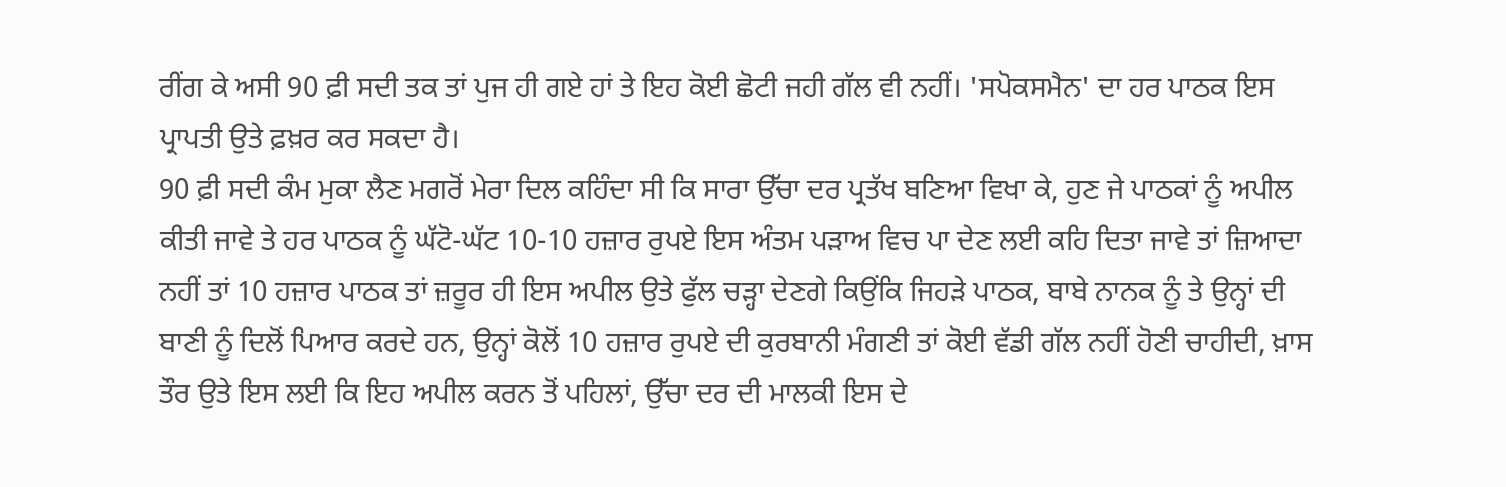ਰੀਂਗ ਕੇ ਅਸੀ 90 ਫ਼ੀ ਸਦੀ ਤਕ ਤਾਂ ਪੁਜ ਹੀ ਗਏ ਹਾਂ ਤੇ ਇਹ ਕੋਈ ਛੋਟੀ ਜਹੀ ਗੱਲ ਵੀ ਨਹੀਂ। 'ਸਪੋਕਸਮੈਨ' ਦਾ ਹਰ ਪਾਠਕ ਇਸ ਪ੍ਰਾਪਤੀ ਉਤੇ ਫ਼ਖ਼ਰ ਕਰ ਸਕਦਾ ਹੈ।
90 ਫ਼ੀ ਸਦੀ ਕੰਮ ਮੁਕਾ ਲੈਣ ਮਗਰੋਂ ਮੇਰਾ ਦਿਲ ਕਹਿੰਦਾ ਸੀ ਕਿ ਸਾਰਾ ਉੱਚਾ ਦਰ ਪ੍ਰਤੱਖ ਬਣਿਆ ਵਿਖਾ ਕੇ, ਹੁਣ ਜੇ ਪਾਠਕਾਂ ਨੂੰ ਅਪੀਲ ਕੀਤੀ ਜਾਵੇ ਤੇ ਹਰ ਪਾਠਕ ਨੂੰ ਘੱਟੋ-ਘੱਟ 10-10 ਹਜ਼ਾਰ ਰੁਪਏ ਇਸ ਅੰਤਮ ਪੜਾਅ ਵਿਚ ਪਾ ਦੇਣ ਲਈ ਕਹਿ ਦਿਤਾ ਜਾਵੇ ਤਾਂ ਜ਼ਿਆਦਾ ਨਹੀਂ ਤਾਂ 10 ਹਜ਼ਾਰ ਪਾਠਕ ਤਾਂ ਜ਼ਰੂਰ ਹੀ ਇਸ ਅਪੀਲ ਉਤੇ ਫੁੱਲ ਚੜ੍ਹਾ ਦੇਣਗੇ ਕਿਉਂਕਿ ਜਿਹੜੇ ਪਾਠਕ, ਬਾਬੇ ਨਾਨਕ ਨੂੰ ਤੇ ਉਨ੍ਹਾਂ ਦੀ ਬਾਣੀ ਨੂੰ ਦਿਲੋਂ ਪਿਆਰ ਕਰਦੇ ਹਨ, ਉਨ੍ਹਾਂ ਕੋਲੋਂ 10 ਹਜ਼ਾਰ ਰੁਪਏ ਦੀ ਕੁਰਬਾਨੀ ਮੰਗਣੀ ਤਾਂ ਕੋਈ ਵੱਡੀ ਗੱਲ ਨਹੀਂ ਹੋਣੀ ਚਾਹੀਦੀ, ਖ਼ਾਸ ਤੌਰ ਉਤੇ ਇਸ ਲਈ ਕਿ ਇਹ ਅਪੀਲ ਕਰਨ ਤੋਂ ਪਹਿਲਾਂ, ਉੱਚਾ ਦਰ ਦੀ ਮਾਲਕੀ ਇਸ ਦੇ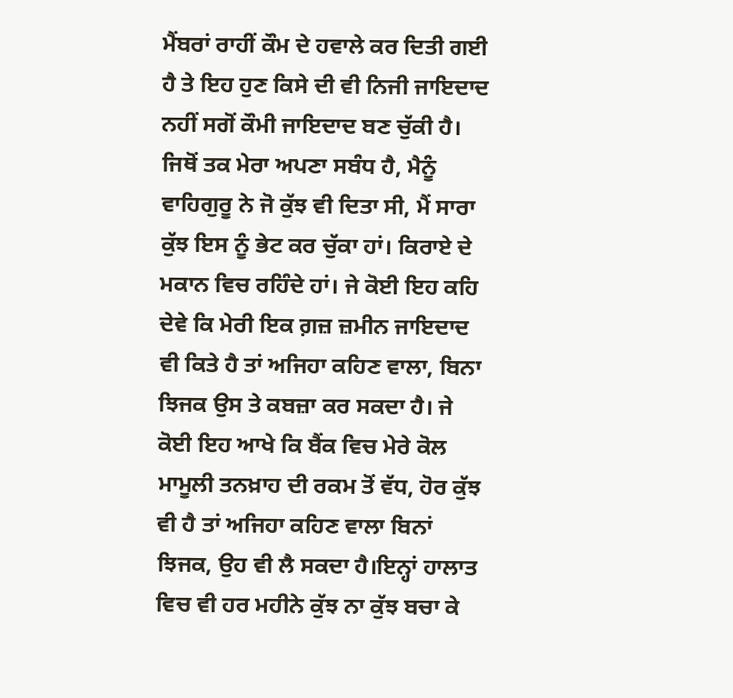ਮੈਂਬਰਾਂ ਰਾਹੀਂ ਕੌਮ ਦੇ ਹਵਾਲੇ ਕਰ ਦਿਤੀ ਗਈ ਹੈ ਤੇ ਇਹ ਹੁਣ ਕਿਸੇ ਦੀ ਵੀ ਨਿਜੀ ਜਾਇਦਾਦ ਨਹੀਂ ਸਗੋਂ ਕੌਮੀ ਜਾਇਦਾਦ ਬਣ ਚੁੱਕੀ ਹੈ। ਜਿਥੋਂ ਤਕ ਮੇਰਾ ਅਪਣਾ ਸਬੰਧ ਹੈ, ਮੈਨੂੰ ਵਾਹਿਗੁਰੂ ਨੇ ਜੋ ਕੁੱਝ ਵੀ ਦਿਤਾ ਸੀ, ਮੈਂ ਸਾਰਾ ਕੁੱਝ ਇਸ ਨੂੰ ਭੇਟ ਕਰ ਚੁੱਕਾ ਹਾਂ। ਕਿਰਾਏ ਦੇ ਮਕਾਨ ਵਿਚ ਰਹਿੰਦੇ ਹਾਂ। ਜੇ ਕੋਈ ਇਹ ਕਹਿ ਦੇਵੇ ਕਿ ਮੇਰੀ ਇਕ ਗ਼ਜ਼ ਜ਼ਮੀਨ ਜਾਇਦਾਦ ਵੀ ਕਿਤੇ ਹੈ ਤਾਂ ਅਜਿਹਾ ਕਹਿਣ ਵਾਲਾ, ਬਿਨਾ ਝਿਜਕ ਉਸ ਤੇ ਕਬਜ਼ਾ ਕਰ ਸਕਦਾ ਹੈ। ਜੇ ਕੋਈ ਇਹ ਆਖੇ ਕਿ ਬੈਂਕ ਵਿਚ ਮੇਰੇ ਕੋਲ ਮਾਮੂਲੀ ਤਨਖ਼ਾਹ ਦੀ ਰਕਮ ਤੋਂ ਵੱਧ, ਹੋਰ ਕੁੱਝ ਵੀ ਹੈ ਤਾਂ ਅਜਿਹਾ ਕਹਿਣ ਵਾਲਾ ਬਿਨਾਂ ਝਿਜਕ, ਉਹ ਵੀ ਲੈ ਸਕਦਾ ਹੈ।ਇਨ੍ਹਾਂ ਹਾਲਾਤ ਵਿਚ ਵੀ ਹਰ ਮਹੀਨੇ ਕੁੱਝ ਨਾ ਕੁੱਝ ਬਚਾ ਕੇ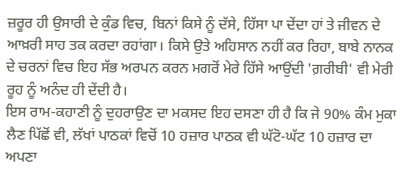ਜ਼ਰੂਰ ਹੀ ਉਸਾਰੀ ਦੇ ਕੁੰਡ ਵਿਚ, ਬਿਨਾਂ ਕਿਸੇ ਨੂੰ ਦੱਸੇ, ਹਿੱਸਾ ਪਾ ਦੇਂਦਾ ਹਾਂ ਤੇ ਜੀਵਨ ਦੇ ਆਖ਼ਰੀ ਸਾਹ ਤਕ ਕਰਦਾ ਰਹਾਂਗਾ। ਕਿਸੇ ਉਤੇ ਅਹਿਸਾਨ ਨਹੀਂ ਕਰ ਰਿਹਾ, ਬਾਬੇ ਨਾਨਕ ਦੇ ਚਰਨਾਂ ਵਿਚ ਇਹ ਸੱਭ ਅਰਪਨ ਕਰਨ ਮਗਰੋਂ ਮੇਰੇ ਹਿੱਸੇ ਆਉਂਦੀ 'ਗ਼ਰੀਬੀ' ਵੀ ਮੇਰੀ ਰੂਹ ਨੂੰ ਅਨੰਦ ਹੀ ਦੇਂਦੀ ਹੈ।
ਇਸ ਰਾਮ-ਕਹਾਣੀ ਨੂੰ ਦੁਹਰਾਉਣ ਦਾ ਮਕਸਦ ਇਹ ਦਸਣਾ ਹੀ ਹੈ ਕਿ ਜੇ 90% ਕੰਮ ਮੁਕਾ ਲੈਣ ਪਿੱਛੋਂ ਵੀ, ਲੱਖਾਂ ਪਾਠਕਾਂ ਵਿਚੋਂ 10 ਹਜ਼ਾਰ ਪਾਠਕ ਵੀ ਘੱਟੋ-ਘੱਟ 10 ਹਜ਼ਾਰ ਦਾ ਅਪਣਾ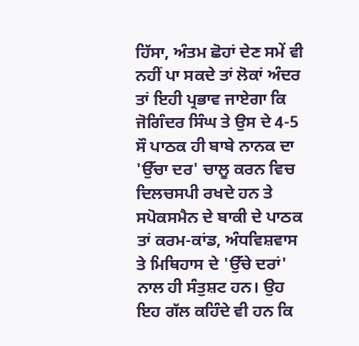ਹਿੱਸਾ, ਅੰਤਮ ਛੋਹਾਂ ਦੇਣ ਸਮੇਂ ਵੀ ਨਹੀਂ ਪਾ ਸਕਦੇ ਤਾਂ ਲੋਕਾਂ ਅੰਦਰ ਤਾਂ ਇਹੀ ਪ੍ਰਭਾਵ ਜਾਏਗਾ ਕਿ ਜੋਗਿੰਦਰ ਸਿੰਘ ਤੇ ਉਸ ਦੇ 4-5 ਸੌ ਪਾਠਕ ਹੀ ਬਾਬੇ ਨਾਨਕ ਦਾ 'ਉੱਚਾ ਦਰ' ਚਾਲੂ ਕਰਨ ਵਿਚ ਦਿਲਚਸਪੀ ਰਖਦੇ ਹਨ ਤੇ ਸਪੋਕਸਮੈਨ ਦੇ ਬਾਕੀ ਦੇ ਪਾਠਕ ਤਾਂ ਕਰਮ-ਕਾਂਡ, ਅੰਧਵਿਸ਼ਵਾਸ ਤੇ ਮਿਥਿਹਾਸ ਦੇ 'ਉੱਚੇ ਦਰਾਂ' ਨਾਲ ਹੀ ਸੰਤੁਸ਼ਟ ਹਨ। ਉਹ ਇਹ ਗੱਲ ਕਹਿੰਦੇ ਵੀ ਹਨ ਕਿ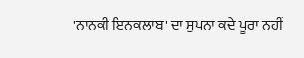'ਨਾਨਕੀ ਇਨਕਲਾਬ' ਦਾ ਸੁਪਨਾ ਕਦੇ ਪੂਰਾ ਨਹੀਂ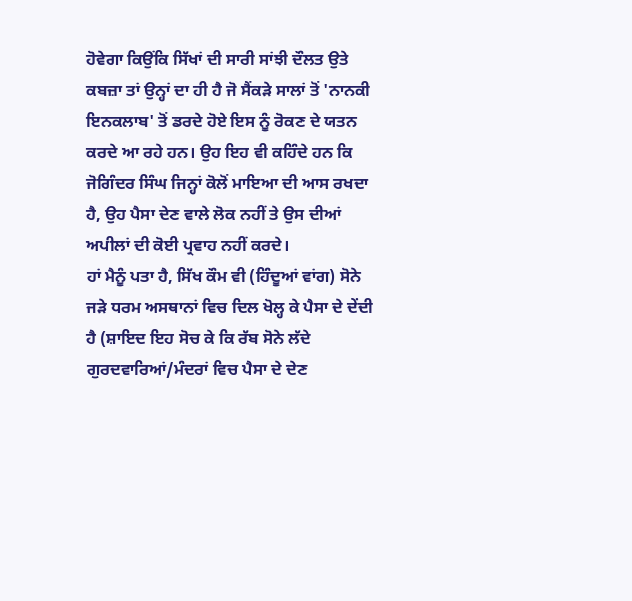ਹੋਵੇਗਾ ਕਿਉਂਕਿ ਸਿੱਖਾਂ ਦੀ ਸਾਰੀ ਸਾਂਝੀ ਦੌਲਤ ਉਤੇ ਕਬਜ਼ਾ ਤਾਂ ਉਨ੍ਹਾਂ ਦਾ ਹੀ ਹੈ ਜੋ ਸੈਂਕੜੇ ਸਾਲਾਂ ਤੋਂ 'ਨਾਨਕੀ ਇਨਕਲਾਬ' ਤੋਂ ਡਰਦੇ ਹੋਏ ਇਸ ਨੂੰ ਰੋਕਣ ਦੇ ਯਤਨ ਕਰਦੇ ਆ ਰਹੇ ਹਨ। ਉਹ ਇਹ ਵੀ ਕਹਿੰਦੇ ਹਨ ਕਿ ਜੋਗਿੰਦਰ ਸਿੰਘ ਜਿਨ੍ਹਾਂ ਕੋਲੋਂ ਮਾਇਆ ਦੀ ਆਸ ਰਖਦਾ ਹੈ, ਉਹ ਪੈਸਾ ਦੇਣ ਵਾਲੇ ਲੋਕ ਨਹੀਂ ਤੇ ਉਸ ਦੀਆਂ ਅਪੀਲਾਂ ਦੀ ਕੋਈ ਪ੍ਰਵਾਹ ਨਹੀਂ ਕਰਦੇ।
ਹਾਂ ਮੈਨੂੰ ਪਤਾ ਹੈ, ਸਿੱਖ ਕੌਮ ਵੀ (ਹਿੰਦੂਆਂ ਵਾਂਗ) ਸੋਨੇ ਜੜੇ ਧਰਮ ਅਸਥਾਨਾਂ ਵਿਚ ਦਿਲ ਖੋਲ੍ਹ ਕੇ ਪੈਸਾ ਦੇ ਦੇਂਦੀ ਹੈ (ਸ਼ਾਇਦ ਇਹ ਸੋਚ ਕੇ ਕਿ ਰੱਬ ਸੋਨੇ ਲੱਦੇ ਗੁਰਦਵਾਰਿਆਂ/ਮੰਦਰਾਂ ਵਿਚ ਪੈਸਾ ਦੇ ਦੇਣ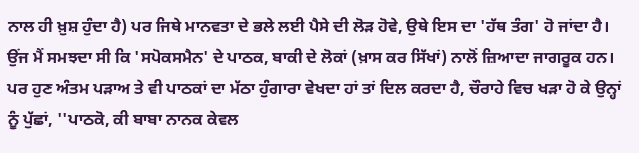ਨਾਲ ਹੀ ਖ਼ੁਸ਼ ਹੁੰਦਾ ਹੈ) ਪਰ ਜਿਥੇ ਮਾਨਵਤਾ ਦੇ ਭਲੇ ਲਈ ਪੈਸੇ ਦੀ ਲੋੜ ਹੋਵੇ, ਉਥੇ ਇਸ ਦਾ 'ਹੱਥ ਤੰਗ' ਹੋ ਜਾਂਦਾ ਹੈ। ਉਂਜ ਮੈਂ ਸਮਝਦਾ ਸੀ ਕਿ 'ਸਪੋਕਸਮੈਨ' ਦੇ ਪਾਠਕ, ਬਾਕੀ ਦੇ ਲੋਕਾਂ (ਖ਼ਾਸ ਕਰ ਸਿੱਖਾਂ) ਨਾਲੋਂ ਜ਼ਿਆਦਾ ਜਾਗਰੂਕ ਹਨ। ਪਰ ਹੁਣ ਅੰਤਮ ਪੜਾਅ ਤੇ ਵੀ ਪਾਠਕਾਂ ਦਾ ਮੱਠਾ ਹੁੰਗਾਰਾ ਵੇਖਦਾ ਹਾਂ ਤਾਂ ਦਿਲ ਕਰਦਾ ਹੈ, ਚੌਰਾਹੇ ਵਿਚ ਖੜਾ ਹੋ ਕੇ ਉਨ੍ਹਾਂ ਨੂੰ ਪੁੱਛਾਂ, ''ਪਾਠਕੋ, ਕੀ ਬਾਬਾ ਨਾਨਕ ਕੇਵਲ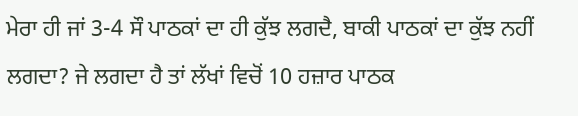ਮੇਰਾ ਹੀ ਜਾਂ 3-4 ਸੌ ਪਾਠਕਾਂ ਦਾ ਹੀ ਕੁੱਝ ਲਗਦੈ, ਬਾਕੀ ਪਾਠਕਾਂ ਦਾ ਕੁੱਝ ਨਹੀਂ ਲਗਦਾ? ਜੇ ਲਗਦਾ ਹੈ ਤਾਂ ਲੱਖਾਂ ਵਿਚੋਂ 10 ਹਜ਼ਾਰ ਪਾਠਕ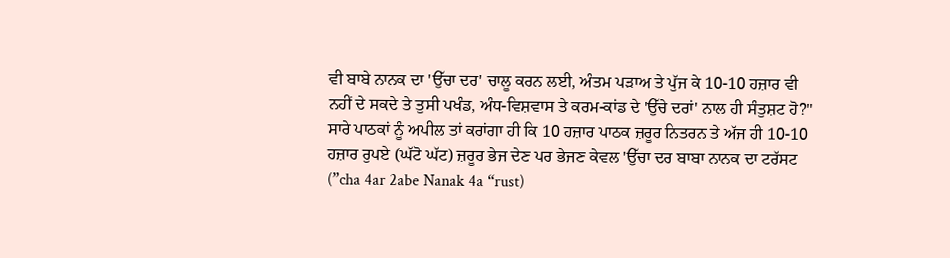ਵੀ ਬਾਬੇ ਨਾਨਕ ਦਾ 'ਉੱਚਾ ਦਰ' ਚਾਲੂ ਕਰਨ ਲਈ, ਅੰਤਮ ਪੜਾਅ ਤੇ ਪੁੱਜ ਕੇ 10-10 ਹਜ਼ਾਰ ਵੀ ਨਹੀਂ ਦੇ ਸਕਦੇ ਤੇ ਤੁਸੀ ਪਖੰਡ, ਅੰਧ-ਵਿਸ਼ਵਾਸ ਤੇ ਕਰਮ-ਕਾਂਡ ਦੇ 'ਉੱਚੇ ਦਰਾਂ' ਨਾਲ ਹੀ ਸੰਤੁਸ਼ਟ ਹੋ?''
ਸਾਰੇ ਪਾਠਕਾਂ ਨੂੰ ਅਪੀਲ ਤਾਂ ਕਰਾਂਗਾ ਹੀ ਕਿ 10 ਹਜ਼ਾਰ ਪਾਠਕ ਜ਼ਰੂਰ ਨਿਤਰਨ ਤੇ ਅੱਜ ਹੀ 10-10 ਹਜ਼ਾਰ ਰੁਪਏ (ਘੱਟੋ ਘੱਟ) ਜ਼ਰੂਰ ਭੇਜ ਦੇਣ ਪਰ ਭੇਜਣ ਕੇਵਲ 'ਉੱਚਾ ਦਰ ਬਾਬਾ ਨਾਨਕ ਦਾ ਟਰੱਸਟ (”cha 4ar 2abe Nanak 4a “rust)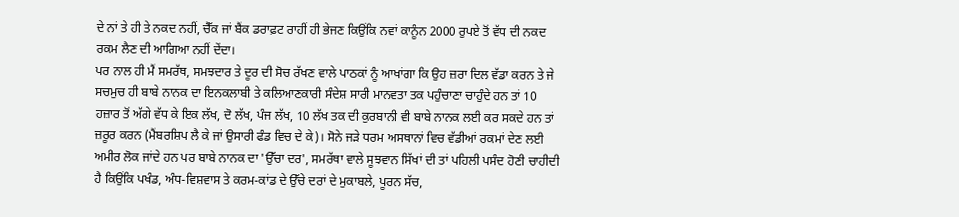ਦੇ ਨਾਂ ਤੇ ਹੀ ਤੇ ਨਕਦ ਨਹੀਂ, ਚੈੱਕ ਜਾਂ ਬੈਂਕ ਡਰਾਫ਼ਟ ਰਾਹੀਂ ਹੀ ਭੇਜਣ ਕਿਉਂਕਿ ਨਵਾਂ ਕਾਨੂੰਨ 2000 ਰੁਪਏ ਤੋਂ ਵੱਧ ਦੀ ਨਕਦ ਰਕਮ ਲੈਣ ਦੀ ਆਗਿਆ ਨਹੀਂ ਦੇਂਦਾ।
ਪਰ ਨਾਲ ਹੀ ਮੈਂ ਸਮਰੱਥ, ਸਮਝਦਾਰ ਤੇ ਦੂਰ ਦੀ ਸੋਚ ਰੱਖਣ ਵਾਲੇ ਪਾਠਕਾਂ ਨੂੰ ਆਖਾਂਗਾ ਕਿ ਉਹ ਜ਼ਰਾ ਦਿਲ ਵੱਡਾ ਕਰਨ ਤੇ ਜੇ ਸਚਮੁਚ ਹੀ ਬਾਬੇ ਨਾਨਕ ਦਾ ਇਨਕਲਾਬੀ ਤੇ ਕਲਿਆਣਕਾਰੀ ਸੰਦੇਸ਼ ਸਾਰੀ ਮਾਨਵਤਾ ਤਕ ਪਹੁੰਚਾਣਾ ਚਾਹੁੰਦੇ ਹਨ ਤਾਂ 10 ਹਜ਼ਾਰ ਤੋਂ ਅੱਗੇ ਵੱਧ ਕੇ ਇਕ ਲੱਖ, ਦੋ ਲੱਖ, ਪੰਜ ਲੱਖ, 10 ਲੱਖ ਤਕ ਦੀ ਕੁਰਬਾਨੀ ਵੀ ਬਾਬੇ ਨਾਨਕ ਲਈ ਕਰ ਸਕਦੇ ਹਨ ਤਾਂ ਜ਼ਰੂਰ ਕਰਨ (ਮੈਂਬਰਸ਼ਿਪ ਲੈ ਕੇ ਜਾਂ ਉਸਾਰੀ ਫੰਡ ਵਿਚ ਦੇ ਕੇ)। ਸੋਨੇ ਜੜੇ ਧਰਮ ਅਸਥਾਨਾਂ ਵਿਚ ਵੱਡੀਆਂ ਰਕਮਾਂ ਦੇਣ ਲਈ ਅਮੀਰ ਲੋਕ ਜਾਂਦੇ ਹਨ ਪਰ ਬਾਬੇ ਨਾਨਕ ਦਾ 'ਉੱਚਾ ਦਰ', ਸਮਰੱਥਾ ਵਾਲੇ ਸੂਝਵਾਨ ਸਿੱਖਾਂ ਦੀ ਤਾਂ ਪਹਿਲੀ ਪਸੰਦ ਹੋਣੀ ਚਾਹੀਦੀ ਹੈ ਕਿਉਂਕਿ ਪਖੰਡ, ਅੰਧ-ਵਿਸ਼ਵਾਸ ਤੇ ਕਰਮ-ਕਾਂਡ ਦੇ ਉੱਚੇ ਦਰਾਂ ਦੇ ਮੁਕਾਬਲੇ, ਪੂਰਨ ਸੱਚ,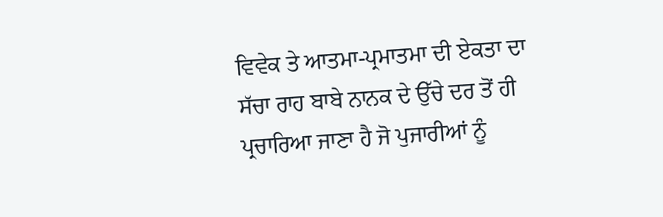ਵਿਵੇਕ ਤੇ ਆਤਮਾ-ਪ੍ਰਮਾਤਮਾ ਦੀ ਏਕਤਾ ਦਾ ਸੱਚਾ ਰਾਹ ਬਾਬੇ ਨਾਨਕ ਦੇ ਉੱਚੇ ਦਰ ਤੋਂ ਹੀ ਪ੍ਰਚਾਰਿਆ ਜਾਣਾ ਹੈ ਜੋ ਪੁਜਾਰੀਆਂ ਨੂੰ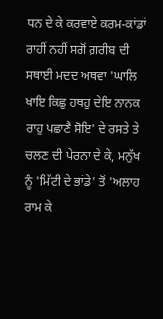ਧਨ ਦੇ ਕੇ ਕਰਵਾਏ ਕਰਮ-ਕਾਂਡਾਂ ਰਾਹੀਂ ਨਹੀਂ ਸਗੋਂ ਗ਼ਰੀਬ ਦੀ ਸਥਾਈ ਮਦਦ ਅਥਵਾ 'ਘਾਲਿ ਖਾਇ ਕਿਛੁ ਹਥਹੁ ਦੇਇ ਨਾਨਕ ਰਾਹੁ ਪਛਾਣੈ ਸੋਇ' ਦੇ ਰਸਤੇ ਤੇ ਚਲਣ ਦੀ ਪੇਰਨਾ ਦੇ ਕੇ, ਮਨੁੱਖ ਨੂੰ 'ਮਿੱਟੀ ਦੇ ਭਾਂਡੇ' ਤੋਂ 'ਅਲਾਹ ਰਾਮ ਕੇ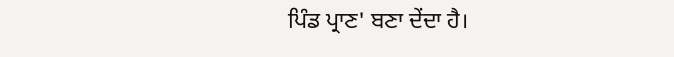ਪਿੰਡ ਪ੍ਰਾਣ' ਬਣਾ ਦੇਂਦਾ ਹੈ।